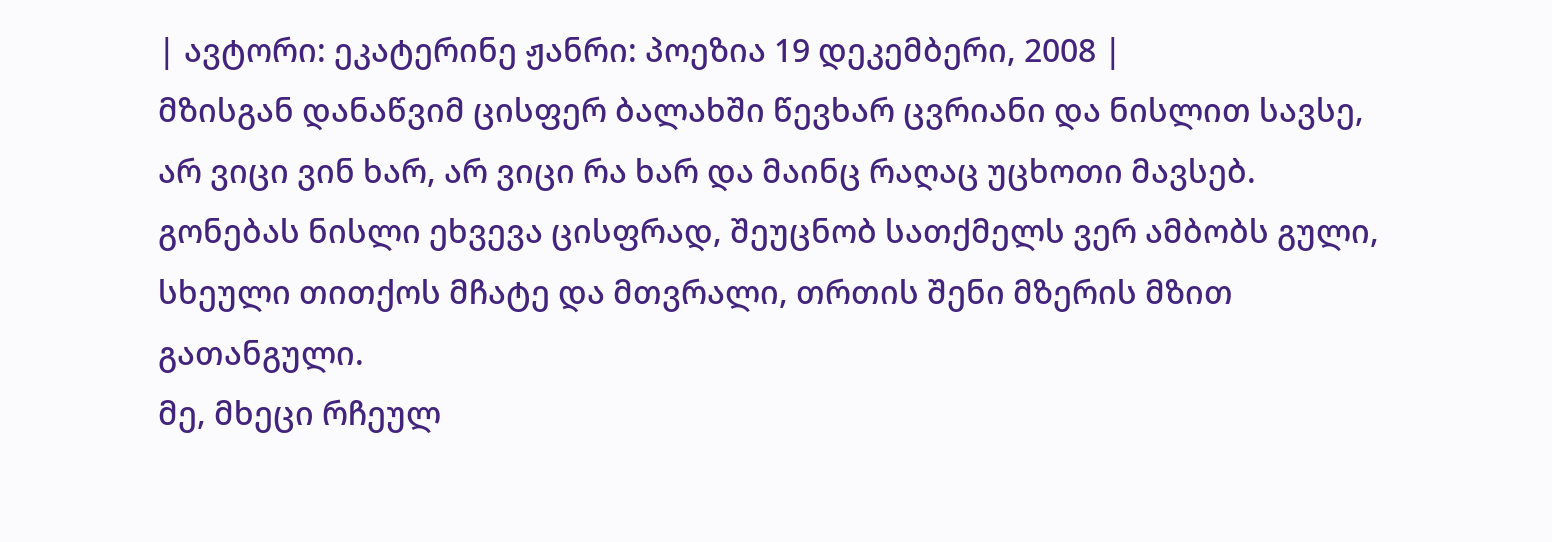| ავტორი: ეკატერინე ჟანრი: პოეზია 19 დეკემბერი, 2008 |
მზისგან დანაწვიმ ცისფერ ბალახში წევხარ ცვრიანი და ნისლით სავსე, არ ვიცი ვინ ხარ, არ ვიცი რა ხარ და მაინც რაღაც უცხოთი მავსებ.
გონებას ნისლი ეხვევა ცისფრად, შეუცნობ სათქმელს ვერ ამბობს გული, სხეული თითქოს მჩატე და მთვრალი, თრთის შენი მზერის მზით გათანგული.
მე, მხეცი რჩეულ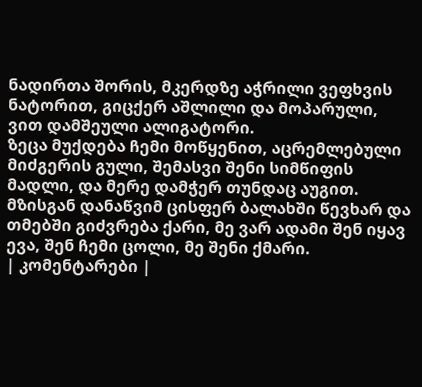ნადირთა შორის, მკერდზე აჭრილი ვეფხვის ნატორით, გიცქერ აშლილი და მოპარული, ვით დამშეული ალიგატორი.
ზეცა მუქდება ჩემი მოწყენით, აცრემლებული მიძგერის გული, შემასვი შენი სიმწიფის მადლი, და მერე დამჭერ თუნდაც აუგით.
მზისგან დანაწვიმ ცისფერ ბალახში წევხარ და თმებში გიძვრება ქარი, მე ვარ ადამი შენ იყავ ევა, შენ ჩემი ცოლი, მე შენი ქმარი.
| კომენტარები |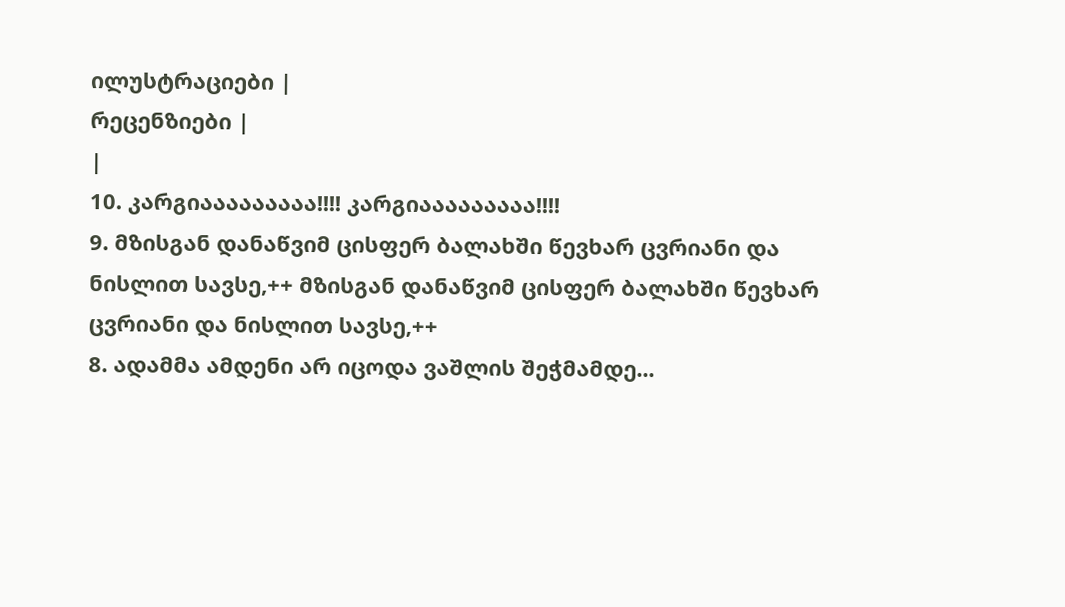ილუსტრაციები |
რეცენზიები |
|
10. კარგიააააააააა!!!! კარგიააააააააა!!!!
9. მზისგან დანაწვიმ ცისფერ ბალახში წევხარ ცვრიანი და ნისლით სავსე,++ მზისგან დანაწვიმ ცისფერ ბალახში წევხარ ცვრიანი და ნისლით სავსე,++
8. ადამმა ამდენი არ იცოდა ვაშლის შეჭმამდე...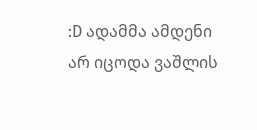:D ადამმა ამდენი არ იცოდა ვაშლის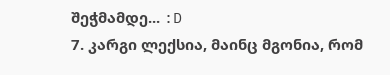შეჭმამდე... :D
7. კარგი ლექსია, მაინც მგონია, რომ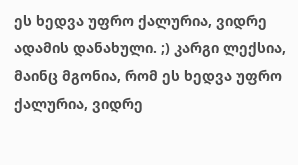ეს ხედვა უფრო ქალურია, ვიდრე ადამის დანახული. ;) კარგი ლექსია, მაინც მგონია, რომ ეს ხედვა უფრო ქალურია, ვიდრე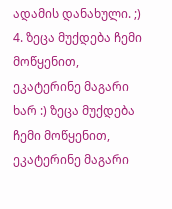ადამის დანახული. ;)
4. ზეცა მუქდება ჩემი მოწყენით, ეკატერინე მაგარი ხარ :) ზეცა მუქდება ჩემი მოწყენით, ეკატერინე მაგარი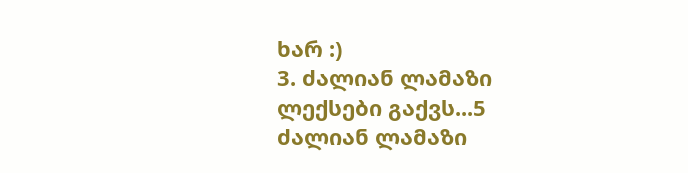ხარ :)
3. ძალიან ლამაზი ლექსები გაქვს...5 ძალიან ლამაზი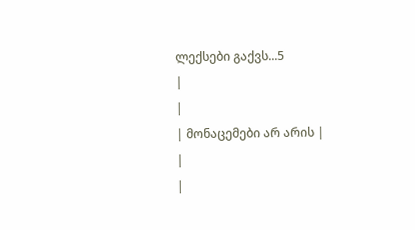ლექსები გაქვს...5
|
|
| მონაცემები არ არის |
|
|